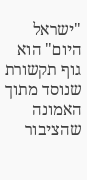"ישראל היום" הוא גוף תקשורת שנוסד מתוך האמונה שהציבור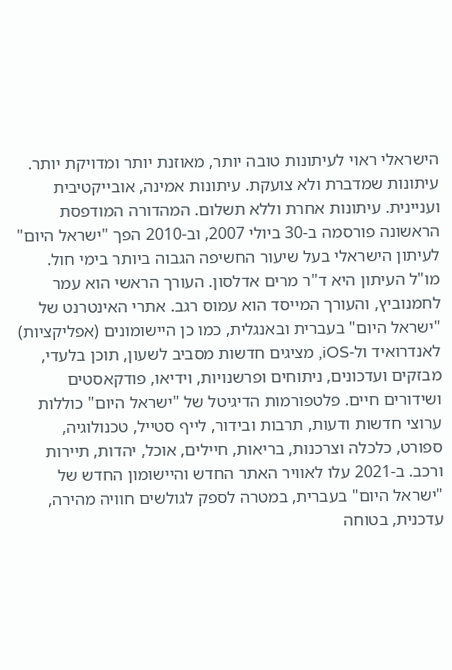הישראלי ראוי לעיתונות טובה יותר, מאוזנת יותר ומדויקת יותר. עיתונות שמדברת ולא צועקת. עיתונות אמינה, אובייקטיבית ועניינית. עיתונות אחרת וללא תשלום. המהדורה המודפסת הראשונה פורסמה ב-30 ביולי 2007, וב-2010 הפך "ישראל היום" לעיתון הישראלי בעל שיעור החשיפה הגבוה ביותר בימי חול. מו"ל העיתון היא ד"ר מרים אדלסון. העורך הראשי הוא עמר לחמנוביץ, והעורך המייסד הוא עמוס רגב. אתרי האינטרנט של "ישראל היום" בעברית ובאנגלית, כמו כן היישומונים (אפליקציות) לאנדרואיד ול-iOS, מציגים חדשות מסביב לשעון, תוכן בלעדי, מבזקים ועדכונים, ניתוחים ופרשנויות, וידיאו, פודקאסטים ושידורים חיים. פלטפורמות הדיגיטל של "ישראל היום" כוללות ערוצי חדשות ודעות, תרבות ובידור, לייף סטייל, טכנולוגיה, ספורט, כלכלה וצרכנות, בריאות, חיילים, אוכל, יהדות, תיירות ורכב. ב-2021 עלו לאוויר האתר החדש והיישומון החדש של "ישראל היום" בעברית, במטרה לספק לגולשים חוויה מהירה, עדכנית, בטוחה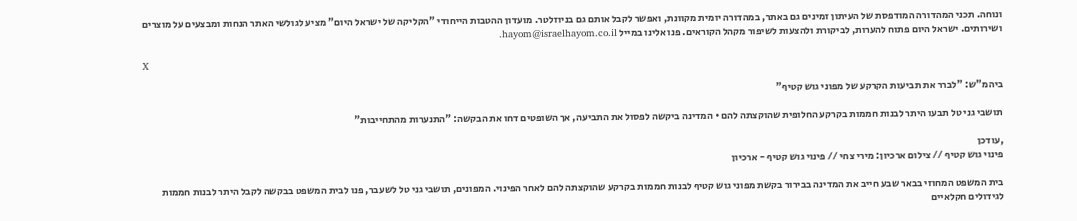ונוחה. תכני המהדורה המודפסת של העיתון זמינים גם באתר, במהדורה יומית מקוונת, ואפשר לקבל אותם גם בניוזלטר. מועדון ההטבות הייחודי "הקליקה של ישראל היום" מציע לגולשי האתר הנחות ומבצעים על מוצרים ושירותים. ישראל היום פתוח להערות, לביקורת ולהצעות לשיפור מקהל הקוראים. פנו אלינו במייל hayom@israelhayom.co.il.

X

ביהמ"ש: "לברר את תביעות הקרקע של מפוני גוש קטיף"

תושבי גני טל תבעו היתר לבנות חממות בקרקע החלופית שהוקצתה להם • המדינה ביקשה לפסול את התביעה, אך השופטים דחו את הבקשה: "התנערות מהתחייבות"

,עודכן
פינוי גוש קטיף // צילום ארכיון: מירי צחי // פינוי גוש קטיף - ארכיון

בית המשפט המחוזי בבאר שבע חייב את המדינה בבירור בקשת מפוני גוש קטיף לבנות חממות בקרקע שהוקצתה להם לאחר הפינוי. המפונים, תושבי גני טל לשעבר, פנו לבית המשפט בבקשה לקבל היתר לבנות חממות לגידולים חקלאיים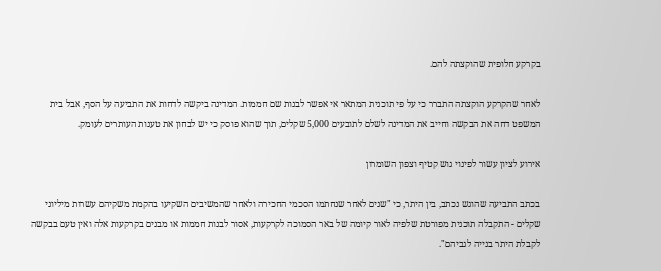בקרקע חלופית שהוקצתה להם.

לאחר שהקרקע הוקצתה התברר כי על פי תוכנית המתאר אי אפשר לבנות שם חממות. המדינה ביקשה לדחות את התביעה על הסף, אבל בית המשפט דחה את הבקשה וחייב את המדינה לשלם לתובעים 5,000 שקלים, תוך שהוא פוסק כי יש לבחון את טענות העותרים לעומק.

אירוע לציון עשור לפינוי גוש קטיף וצפון השומרון

בכתב התביעה שהוגש נכתב, בין היתר, כי "שנים לאחר שנחתמו הסכמי החכירה ולאחר שהמשיבים השקיעו בהקמת משקיהם עשרות מיליוני שקלים - התקבלה תוכנית מפורטת שלפיה לאור קיומה של באר הסמוכה לקרקעות, אסור לבנות חממות או מבנים בקרקעות אלה ואין טעם בבקשה לקבלת היתר בנייה לגביהם".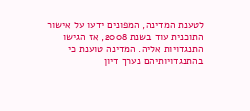לטענת המדינה, המפונים ידעו על אישור התוכנית עוד בשנת 2008, אז הגישו התנגדויות אליה. המדינה טוענת כי בהתנגדויותיהם נערך דיון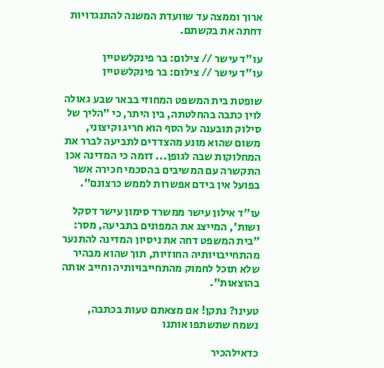ארוך וממצה עד שוועדת המשנה להתנגדויות דחתה את בקשתם.

עו"ד עישר // צילום: בר פינקלשטיין
עו"ד עישר // צילום: בר פינקלשטיין

שופטת בית המשפט המחוזי בבאר שבע גאולה לוין כתבה בהחלטתה, בין היתר, כי "הליך של סילוק תובענה על הסף הוא חריג וקיצוני, משום שהוא מונע מהצדדים לתביעה לברר את המחלוקות שבה לגופן... דומה כי המדינה אכן התקשרה עם המשיבים בהסכמי חכירה אשר בפועל אין בידם אפשרות לממש כרצונם".

עו"ד אילון עישר ממשרד סימון עישר דסקל ושות', המייצג את המפונים בתביעה, מסר: "בית המשפט דחה את ניסיון המדינה להתנער מהתחייבויותיה החוזיות, תוך שהוא מבהיר שלא תוכל לחמוק מהתחייבויותיה וחייב אותה בהוצאות".

טעינו? נתקן! אם מצאתם טעות בכתבה, נשמח שתשתפו אותנו

כדאילהכיר